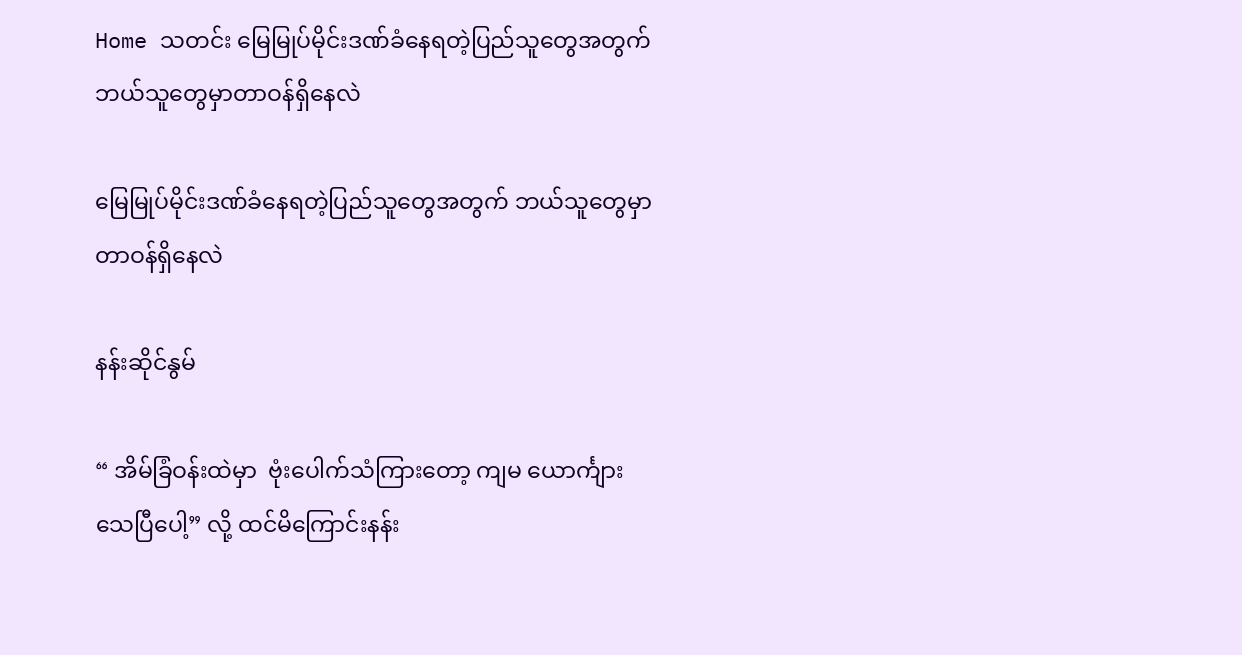Home သတင်း မြေမြုပ်မိုင်းဒဏ်ခံနေရတဲ့ပြည်သူတွေအတွက် ဘယ်သူတွေမှာတာဝန်ရှိနေလဲ

မြေမြုပ်မိုင်းဒဏ်ခံနေရတဲ့ပြည်သူတွေအတွက် ဘယ်သူတွေမှာတာဝန်ရှိနေလဲ

နန်းဆိုင်နွမ်

“ အိမ်ခြံဝန်းထဲမှာ  ဗုံးပေါက်သံကြားတော့ ကျမ ယောင်္ကျားသေပြီပေါ့” လို့ ထင်မိကြောင်းနန်း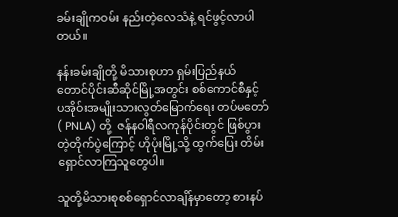ခမ်းချိုကဝမ်း နည်းတဲ့လေသံနဲ့ ရင်ဖွင့်လာပါတယ်။

နန်းခမ်းချိုတို့ မိသားစုဟာ ရှမ်းပြည်နယ် တောင်ပိုင်းဆီဆိုင်မြို့အတွင်း စစ်ကောင်စီနှင့် ပအိုဝ်းအမျိုးသားလွတ်မြောက်ရေး တပ်မတော်( PNLA) တို့  ဇန်နဝါရီလကုန်ပိုင်းတွင် ဖြစ်ပွားတဲ့တိုက်ပွဲကြောင့် ဟိုပုံးမြို့သို့ ထွက်ပြေး တိမ်းရှောင်လာကြသူတွေပါ။

သူတို့မိသားစုစစ်ရှောင်လာချိန်မှာတော့ စားနပ်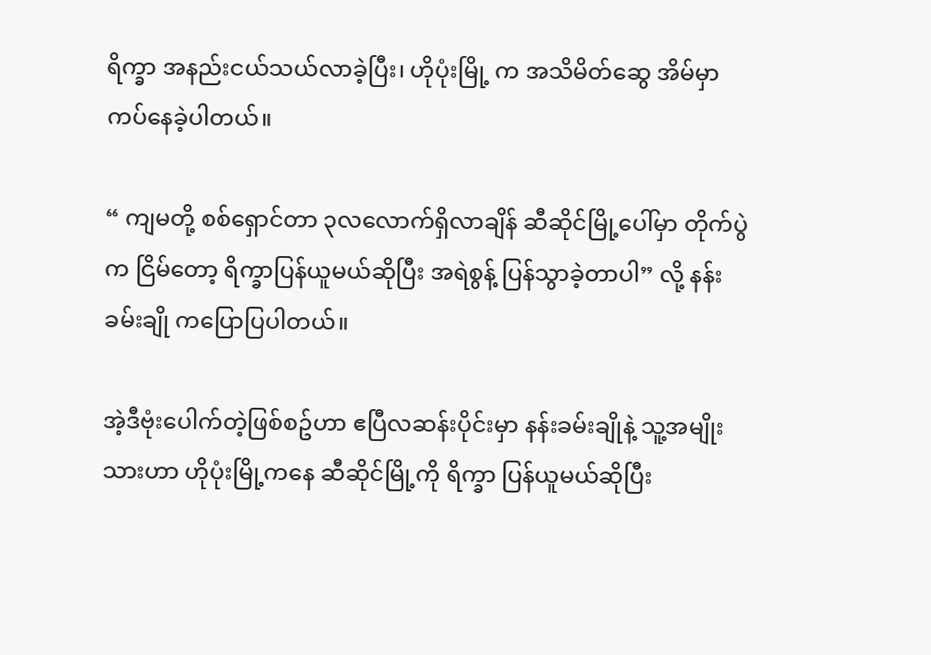ရိက္ခာ အနည်းငယ်သယ်လာခဲ့ပြီး၊ ဟိုပုံးမြို့ က အသိမိတ်ဆွေ အိမ်မှာကပ်နေခဲ့ပါတယ်။

“ ကျမတို့ စစ်ရှောင်တာ ၃လလောက်ရှိလာချိန် ဆီဆိုင်မြို့ပေါ်မှာ တိုက်ပွဲက ငြိမ်တော့ ရိက္ခာပြန်ယူမယ်ဆိုပြီး အရဲစွန့် ပြန်သွာခဲ့တာပါ” လို့ နန်းခမ်းချို ကပြောပြပါတယ်။

အဲ့ဒီဗုံးပေါက်တဲ့ဖြစ်စဥ်ဟာ ဧပြီလဆန်းပိုင်းမှာ နန်းခမ်းချိုနဲ့ သူ့အမျိုးသားဟာ ဟိုပုံးမြို့ကနေ ဆီဆိုင်မြို့ကို ရိက္ခာ ပြန်ယူမယ်ဆိုပြီး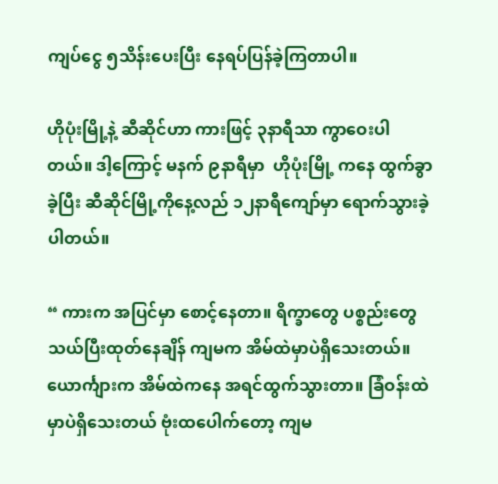ကျပ်ငွေ ၅သိန်းပေးပြီး နေရပ်ပြန်ခဲ့ကြတာပါ။

ဟိုပုံးမြို့နဲ့ ဆီဆိုင်ဟာ ကားဖြင့် ၃နာရီသာ ကွာဝေးပါတယ်။ ဒါ့ကြောင့် မနက် ၉နာရီမှာ  ဟိုပုံးမြို့ ကနေ ထွက်ခွာခဲ့ပြီး ဆီဆိုင်မြို့ကိုနေ့လည် ၁၂နာရီကျော်မှာ ရောက်သွားခဲ့ပါတယ်။

“ ကားက အပြင်မှာ စောင့်နေတာ။ ရိက္ခာတွေ ပစ္စည်းတွေ သယ်ပြီးထုတ်နေချိန် ကျမက အိမ်ထဲမှာပဲရှိသေးတယ်။ ယောင်္ကျားက အိမ်ထဲကနေ အရင်ထွက်သွားတာ။ ခြံဝန်းထဲမှာပဲရှိသေးတယ် ဗုံးထပေါက်တော့ ကျမ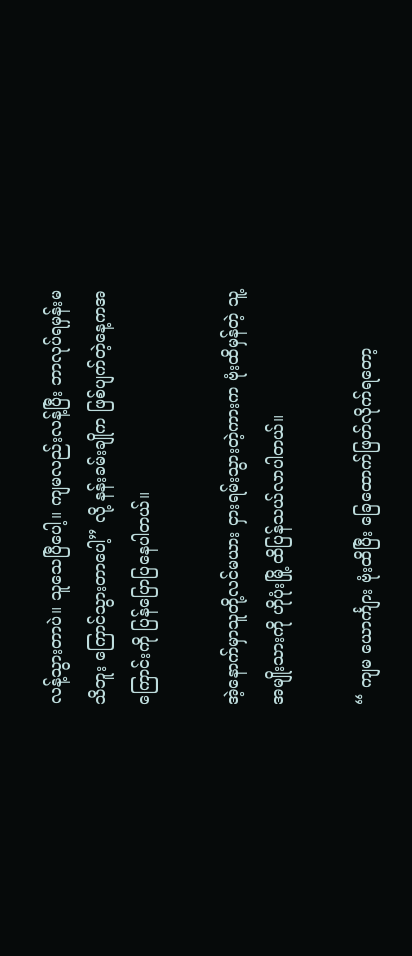လန့်သွားတာပဲ။ သူသေပြီပေါ့။ ကျမလည်းလန့်ပြီး ဘာလုပ်ရမှန်းမသိဘူး ကြောင်သွားတာပေါ့” လို့ နန်းခမ်းချိုက ဖြစ်ပျက်တဲ့နေ့ကအကြောင်းကို ပြန်ပြောပြနေပါတယ်။

အဲ့နောက်မှာသူတို့လင်မယား ငှားရမ်းသွားတဲ့ကားက ဗုံးထိမှန်တဲ့ သူ့အမျိုးသားကို ဟိုပုံးမြို့ ထိပြန်သယ်လာပါတယ်။

“ ကျမ ယောင်္ကျား ဗုံးထိပြီး ခြေထောက်ဖြတ်လိုက်ရတော့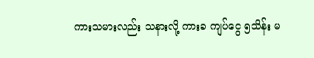ကားသမားလည်း သနားလို့ ကားခ ကျပ်ငွေ ၅သိန်း မ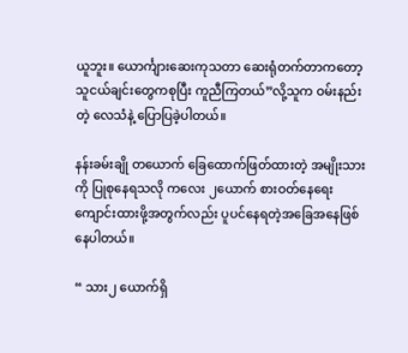ယူဘူး။ ယောင်္ကျားဆေးကုသတာ ဆေးရုံတက်တာကတော့ သူငယ်ချင်းတွေကစုပြီး ကူညီကြတယ်”လို့သူက ဝမ်းနည်းတဲ့ လေသံနဲ့ ပြောပြခဲ့ပါတယ်။

နန်းခမ်းချို တယောက် ခြေထောက်ဖြတ်ထားတဲ့ အမျိုးသားကို ပြုစုနေရသလို ကလေး ၂ယောက် စားဝတ်နေရေး ကျောင်းထားဖို့အတွက်လည်း ပူပင်နေရတဲ့အခြေအနေဖြစ်နေပါတယ်။

“ သား၂ ယောက်ရှိ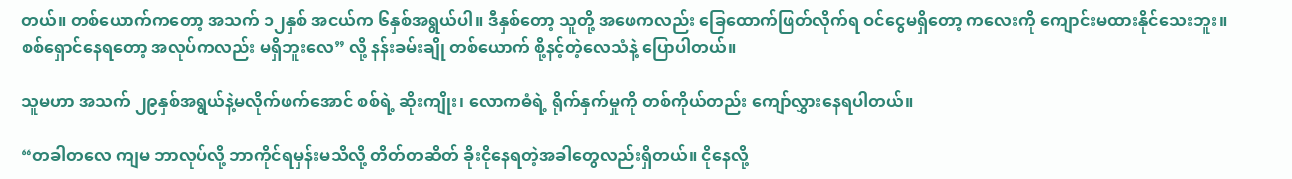တယ်။ တစ်ယောက်ကတော့ အသက် ၁၂နှစ် အငယ်က ၆နှစ်အရွယ်ပါ။ ဒီနှစ်တော့ သူတို့ အဖေကလည်း ခြေထောက်ဖြတ်လိုက်ရ ဝင်ငွေမရှိတော့ ကလေးကို ကျောင်းမထားနိုင်သေးဘူး။ စစ်ရှောင်နေရတော့ အလုပ်ကလည်း မရှိဘူးလေ” လို့ နန်းခမ်းချို တစ်ယောက် စို့နင့်တဲ့လေသံနဲ့ ပြောပါတယ်။

သူမဟာ အသက် ၂၉နှစ်အရွယ်နဲ့မလိုက်ဖက်အောင် စစ်ရဲ့ ဆိုးကျိုး၊ လောကဓံရဲ့ ရိုက်နှက်မှုကို တစ်ကိုယ်တည်း ကျော်လွှားနေရပါတယ်။

“တခါတလေ ကျမ ဘာလုပ်လို့ ဘာကိုင်ရမှန်းမသိလို့ တိတ်တဆိတ် ခိုးငိုနေရတဲ့အခါတွေလည်းရှိတယ်။ ငိုနေလို့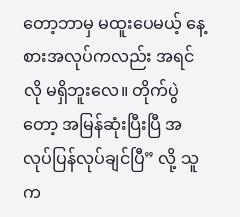တော့ဘာမှ မထူးပေမယ့် နေ့စားအလုပ်ကလည်း အရင်လို မရှိဘူးလေ။ တိုက်ပွဲတော့ အမြန်ဆုံးပြီးပြီ အလုပ်ပြန်လုပ်ချင်ပြီ” လို့ သူက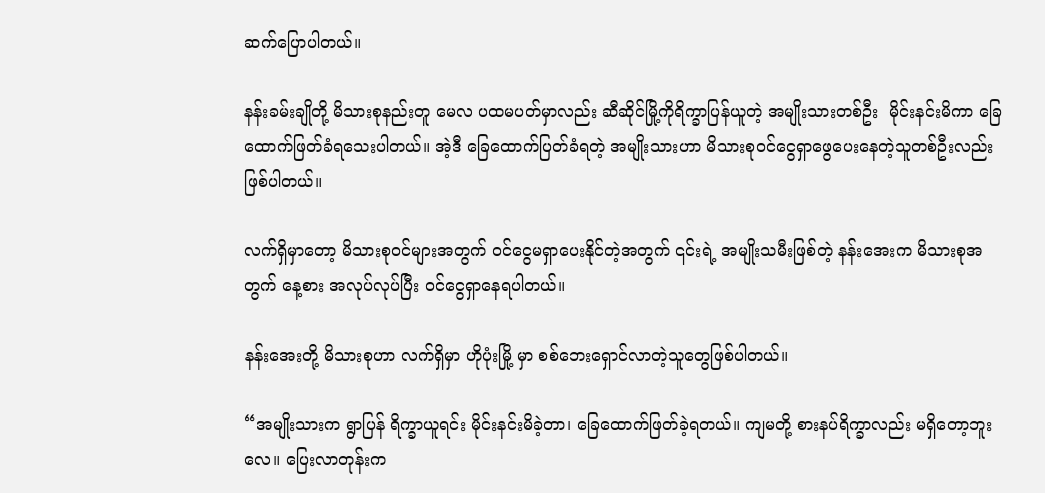ဆက်ပြောပါတယ်။

နန်းခမ်းချိုတို့ မိသားစုနည်းတူ မေလ ပထမပတ်မှာလည်း ဆီဆိုင်မြို့ကိုရိက္ခာပြန်ယူတဲ့ အမျိုးသားတစ်ဦး  မိုင်းနင်းမိကာ ခြေထောက်ဖြတ်ခံရသေးပါတယ်။ အဲ့ဒီ ခြေထောက်ပြတ်ခံရတဲ့ အမျိုးသားဟာ မိသားစုဝင်ငွေရှာဖွေပေးနေတဲ့သူတစ်ဦးလည်းဖြစ်ပါတယ်။

လက်ရှိမှာတော့ မိသားစုဝင်များအတွက် ဝင်ငွေမရှာပေးနိုင်တဲ့အတွက် ၎င်းရဲ့ အမျိုးသမီးဖြစ်တဲ့ နန်းအေးက မိသားစုအတွက် နေ့စား အလုပ်လုပ်ပြီး ဝင်ငွေရှာနေရပါတယ်။

နန်းအေးတို့ မိသားစုဟာ လက်ရှိမှာ ဟိုပုံးမြို့ မှာ စစ်ဘေးရှောင်လာတဲ့သူတွေဖြစ်ပါတယ်။

“အမျိုးသားက ရွာပြန် ရိက္ခာယူရင်း မိုင်းနင်းမိခဲ့တာ၊ ခြေထောက်ဖြတ်ခဲ့ရတယ်။ ကျမတို့ စားနပ်ရိက္ခာလည်း မရှိတော့ဘူးလေ။ ပြေးလာတုန်းက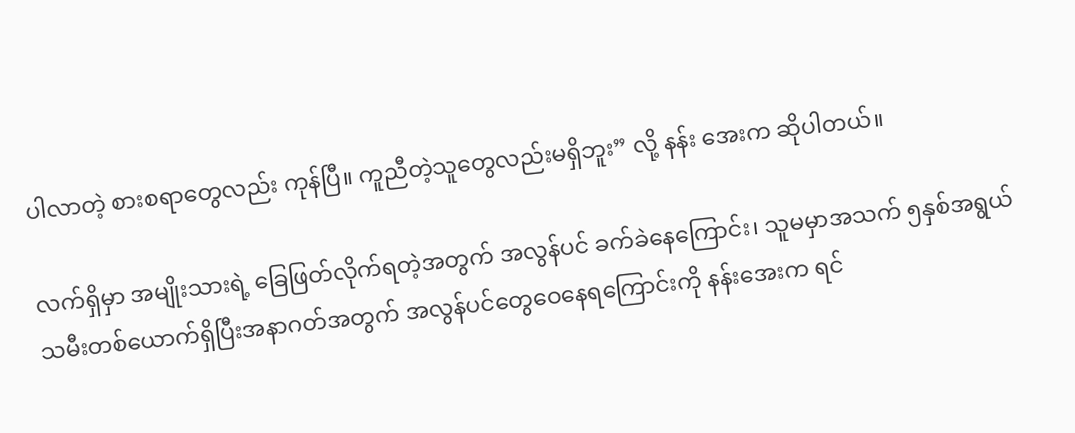ပါလာတဲ့ စားစရာတွေလည်း ကုန်ပြီ။ ကူညီတဲ့သူတွေလည်းမရှိဘူး” လို့ နန်း အေးက ဆိုပါတယ်။

လက်ရှိမှာ အမျိုးသားရဲ့ ခြေဖြတ်လိုက်ရတဲ့အတွက် အလွန်ပင် ခက်ခဲနေကြောင်း၊ သူမမှာအသက် ၅နှစ်အရွယ် သမီးတစ်ယောက်ရှိပြီးအနာဂတ်အတွက် အလွန်ပင်တွေဝေနေရကြောင်းကို နန်းအေးက ရင်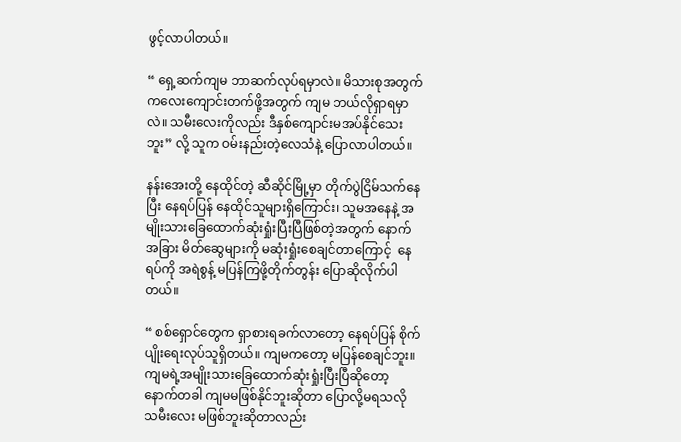ဖွင့်လာပါတယ်။

“ ရှေ့ဆက်ကျမ ဘာဆက်လုပ်ရမှာလဲ။ မိသားစုအတွက် ကလေးကျောင်းတက်ဖို့အတွက် ကျမ ဘယ်လိုရှာရမှာလဲ။ သမီးလေးကိုလည်း ဒီနှစ်ကျောင်းမအပ်နိုင်သေးဘူး” လို့ သူက ဝမ်းနည်းတဲ့လေသံနဲ့ ပြောလာပါတယ်။

နန်းအေးတို့ နေထိုင်တဲ့ ဆီဆိုင်မြို့မှာ တိုက်ပွဲငြိမ်သက်နေပြီး နေရပ်ပြန် နေထိုင်သူများရှိကြောင်း၊ သူမအနေနဲ့ အမျိုးသားခြေထောက်ဆုံးရှုံးပြီးပြီဖြစ်တဲ့အတွက် နောက်အခြား မိတ်ဆွေများကို မဆုံးရှုံးစေချင်တာကြောင့်  နေရပ်ကို အရဲစွန့် မပြန်ကြဖို့တိုက်တွန်း ပြောဆိုလိုက်ပါတယ်။

“ စစ်ရှောင်တွေက ရှာစားရခက်လာတော့ နေရပ်ပြန် စိုက်ပျိုးရေးလုပ်သူရှိတယ်။ ကျမကတော့ မပြန်စေချင်ဘူး။ ကျမရဲ့အမျိုးသားခြေထောက်ဆုံးရှုံးပြီးပြီဆိုတော့ နောက်တခါ ကျမမဖြစ်နိုင်ဘူးဆိုတာ ပြောလို့မရသလို သမီးလေး မဖြစ်ဘူးဆိုတာလည်း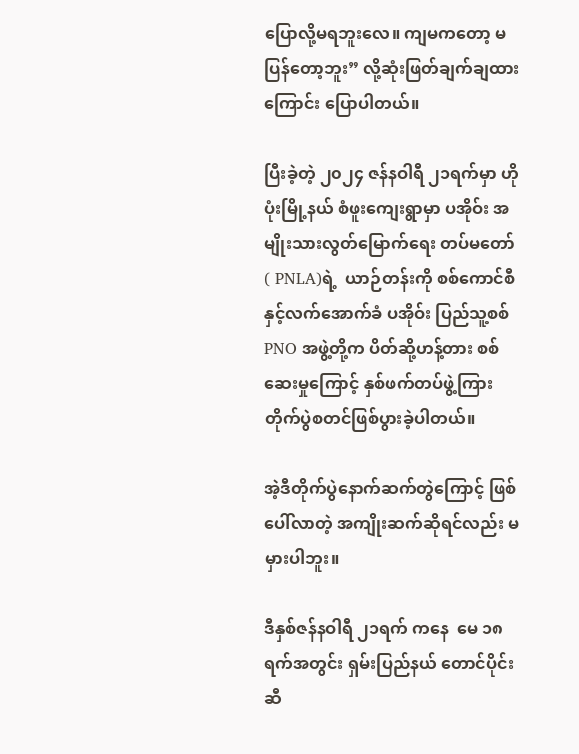ပြောလို့မရဘူးလေ။ ကျမကတော့ မပြန်တော့ဘူး” လို့ဆုံးဖြတ်ချက်ချထားကြောင်း ပြောပါတယ်။

ပြီးခဲ့တဲ့ ၂၀၂၄ ဇန်နဝါရီ ၂၁ရက်မှာ ဟိုပုံးမြို့နယ် စံဖူးကျေးရွာမှာ ပအိုဝ်း အမျိုးသားလွတ်မြောက်ရေး တပ်မတော် ( PNLA)ရဲ့  ယာဉ်တန်းကို စစ်ကောင်စီနှင့်လက်အောက်ခံ ပအိုဝ်း ပြည်သူ့စစ် PNO အဖွဲ့တို့က ပိတ်ဆို့ဟန့်တား စစ်ဆေးမှုကြောင့် နှစ်ဖက်တပ်ဖွဲ့ကြား တိုက်ပွဲစတင်ဖြစ်ပွားခဲ့ပါတယ်။

အဲ့ဒီတိုက်ပွဲနောက်ဆက်တွဲကြောင့် ဖြစ်ပေါ်လာတဲ့ အကျိုးဆက်ဆိုရင်လည်း မမှားပါဘူး။

ဒီနှစ်ဇန်နဝါရီ ၂၁ရက် ကနေ  မေ ၁၈ရက်အတွင်း ရှမ်းပြည်နယ် တောင်ပိုင်း ဆီ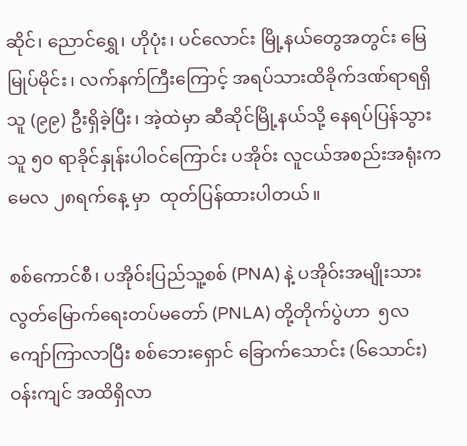ဆိုင်၊ ညောင်ရွှေ၊ ဟိုပုံး၊ ပင်လောင်း မြို့နယ်တွေအတွင်း မြေမြုပ်မိုင်း၊ လက်နက်ကြီးကြောင့် အရပ်သားထိခိုက်ဒဏ်ရာရရှိသူ (၉၉) ဦးရှိခဲ့ပြီး၊ အဲ့ထဲမှာ ဆီဆိုင်မြို့နယ်သို့ နေရပ်ပြန်သွားသူ ၅၀ ရာခိုင်နှုန်းပါဝင်ကြောင်း ပအိုဝ်း လူငယ်အစည်းအရုံးက မေလ ၂၈ရက်နေ့ မှာ  ထုတ်ပြန်ထားပါတယ်။

စစ်ကောင်စီ၊ ပအိုဝ်းပြည်သူ့စစ် (PNA) နဲ့ ပအိုဝ်းအမျိုးသားလွတ်မြောက်ရေးတပ်မတော် (PNLA) တို့တိုက်ပွဲဟာ  ၅လ ကျော်ကြာလာပြီး စစ်ဘေးရှောင် ခြောက်သောင်း (၆သောင်း) ဝန်းကျင် အထိရှိလာ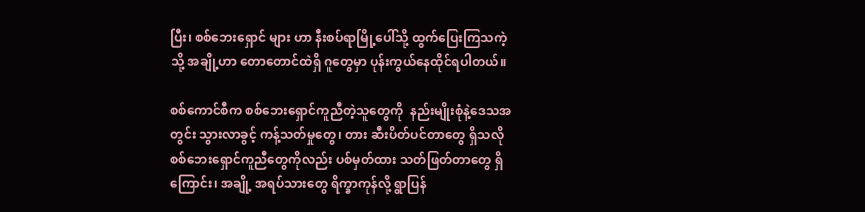ပြီး၊ စစ်ဘေးရှောင် များ ဟာ နီးစပ်ရာမြို့ပေါ်သို့ ထွက်ပြေးကြသကဲ့သို့ အချို့ဟာ တောတောင်ထဲရှိ ဂူတွေမှာ ပုန်းကွယ်နေထိုင်ရပါတယ်။

စစ်ကောင်စီက စစ်ဘေးရှောင်ကူညီတဲ့သူတွေကို  နည်းမျိုးစုံနဲ့ဒေသအတွင်း သွားလာခွင့် ကန့်သတ်မှုတွေ၊ တား ဆီးပိတ်ပင်တာတွေ ရှိသလို စစ်ဘေးရှောင်ကူညီတွေကိုလည်း ပစ်မှတ်ထား သတ်ဖြတ်တာတွေ ရှိကြောင်း၊ အချို့ အရပ်သားတွေ ရိက္ခာကုန်လို့ ရွာပြန်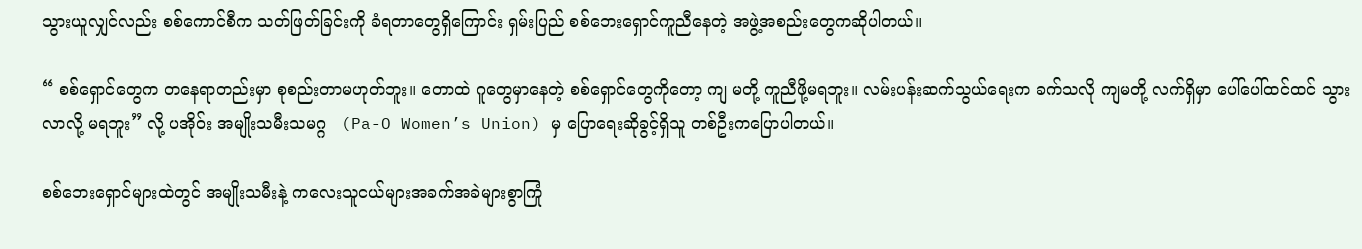သွားယူလျှင်လည်း စစ်ကောင်စီက သတ်ဖြတ်ခြင်းကို ခံရတာတွေရှိကြောင်း ရှမ်းပြည် စစ်ဘေးရှောင်ကူညီနေတဲ့ အဖွဲ့အစည်းတွေကဆိုပါတယ်။

“ စစ်ရှောင်တွေက တနေရာတည်းမှာ စုစည်းတာမဟုတ်ဘူး။ တောထဲ ဂူတွေမှာနေတဲ့ စစ်ရှောင်တွေကိုတော့ ကျ မတို့ ကူညီဖို့မရဘူး။ လမ်းပန်းဆက်သွယ်ရေးက ခက်သလို ကျမတို့ လက်ရှိမှာ ပေါ်ပေါ်ထင်ထင် သွားလာလို့ မရဘူး” လို့ ပအိုဝ်း အမျိုးသမီးသမဂ္ဂ   (Pa-O Women’s Union) မှ ပြောရေးဆိုခွင့်ရှိသူ တစ်ဦးကပြောပါတယ်။

စစ်ဘေးရှောင်များထဲတွင် အမျိုးသမီးနဲ့ ကလေးသူငယ်များအခက်အခဲများစွာကြုံ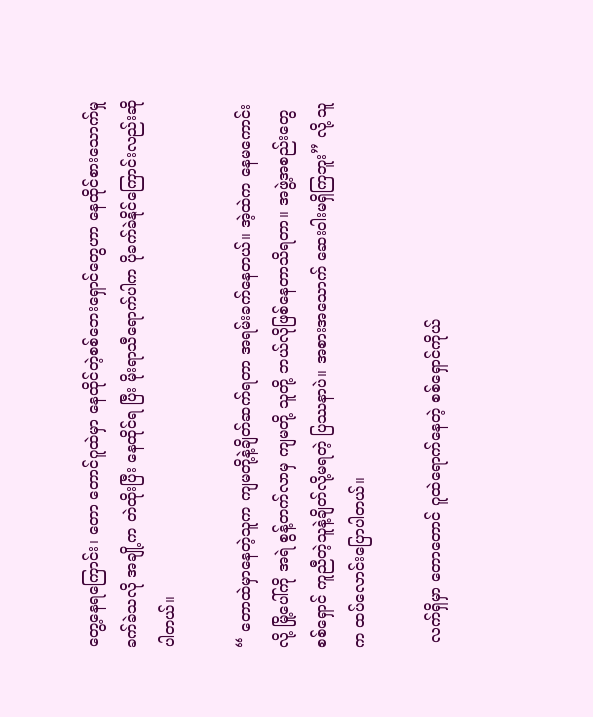တွေ့နေရကြောင်း၊ တော တောင်ဂူထဲမှာ နေထိုင်တဲ့စစ်ဘေးရှောင်တွေဟာ နေထိုင်စားသောက်မှုခက်ခဲသလို အချို့က တဲထိုးပြီး နေထိုင်ရ ပြီး မိုးရာသီရောက်ပါက ပိုခက်ခဲနိုင်ကြောင်းလည်းဆိုပါတယ်။

“ တောထဲမှာနေတဲ့သူက ကျမတို့နဲ့ချိတ်ဆက်ရတာ အရမ်းခက်နေတယ်။ အဲ့ထဲက နေမကောင်းလို့ မြို့ပေါ်ကို အရဲ စွန့်တက်လာမှ ကျမတို့ သူတို့ ဘယ်လိုဖြစ်နေတာသိရတာ။ အဖွဲ့အစည်းတွေ စစ်ရှောင် ကူညီတဲ့သူနဲ့ချိတ်လို့မရတဲ့ ပြဿနာပဲ။ အစားအသောက် ဆေးဝါးမရှိကြဘူး” လို့ သူက ထပ်လောင်းပြောပါတယ်။

 လက်ရှိမှာ တောတောင် ဂူထဲရောက်နေတဲ့ စစ်ရှောင်ကိုယ်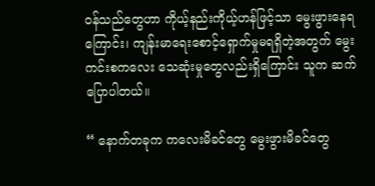ဝန်သည်တွေဟာ ကိုယ့်နည်းကိုယ့်ဟန်ဖြင့်သာ မွေးဖွားနေရကြောင်း၊ ကျန်းမာရေးစောင့်ရှောက်မှုမရရှိတဲ့အတွက် မွေးကင်းစကလေး သေဆုံးမှုတွေလည်းရှိကြောင်း သူက ဆက်ပြောပါတယ်။

“ နောက်တခုက ကလေးမိခင်တွေ မွေးဖွားမိခင်တွေ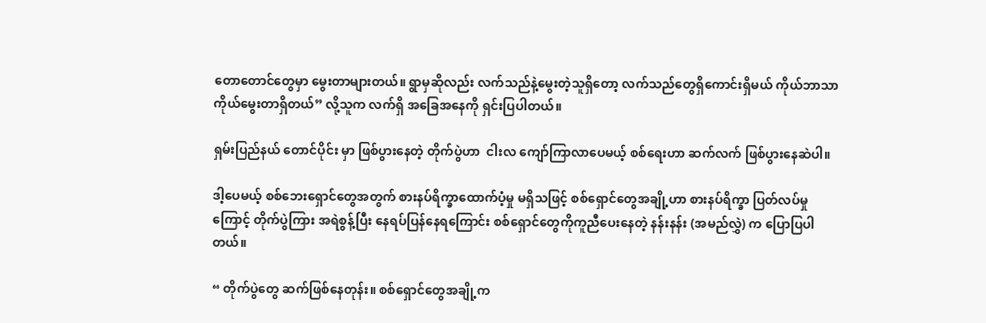တောတောင်တွေမှာ မွေးတာများတယ်။ ရွာမှဆိုလည်း လက်သည်နဲ့မွေးတဲ့သူရှိတော့ လက်သည်တွေရှိကောင်းရှိမယ် ကိုယ်ဘာသာကိုယ်မွေးတာရှိတယ်” လို့သူက လက်ရှိ အခြေအနေကို ရှင်းပြပါတယ်။

ရှမ်းပြည်နယ် တောင်ပိုင်း မှာ ဖြစ်ပွားနေတဲ့ တိုက်ပွဲဟာ  ငါးလ ကျော်ကြာလာပေမယ့် စစ်ရေးဟာ ဆက်လက် ဖြစ်ပွားနေဆဲပါ။

ဒါ့ပေမယ့် စစ်ဘေးရှောင်တွေအတွက် စားနပ်ရိက္ခာထောက်ပံ့မှု မရှိသဖြင့် စစ်ရှောင်တွေအချို့ဟာ စားနပ်ရိက္ခာ ပြတ်လပ်မှုကြောင့် တိုက်ပွဲကြား အရဲစွန့်ပြီး နေရပ်ပြန်နေရကြောင်း စစ်ရှောင်တွေကိုကူညီပေးနေတဲ့ နန်းနန်း (အမည်လွှဲ) က ပြောပြပါတယ်။

“ တိုက်ပွဲတွေ ဆက်ဖြစ်နေတုန်း။ စစ်ရှောင်တွေအချို့က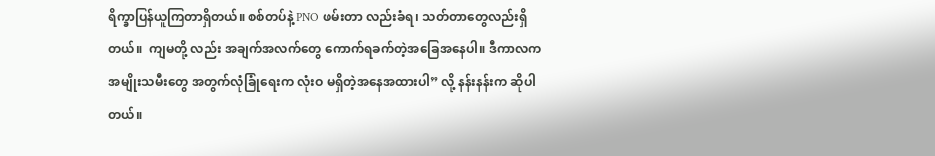ရိက္ခာပြန်ယူကြတာရှိတယ်။ စစ်တပ်နဲ့ PNO ဖမ်းတာ လည်းခံရ၊ သတ်တာတွေလည်းရှိတယ်။  ကျမတို့ လည်း အချက်အလက်တွေ ကောက်ရခက်တဲ့အခြေအနေပါ။ ဒီကာလက အမျိုးသမီးတွေ အတွက်လုံခြုံရေးက လုံးဝ မရှိတဲ့အနေအထားပါ” လို့ နန်းနန်းက ဆိုပါတယ်။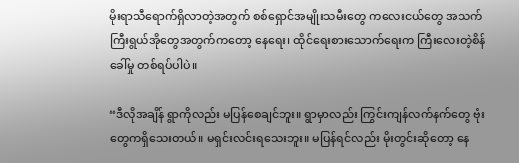မိုးရာသီရောက်ရှိလာတဲ့အတွက် စစ်ရှောင်အမျိုးသမီးတွေ ကလေးငယ်တွေ အသက်ကြီးရွယ်အိုတွေအတွက်ကတော့ နေရေး၊ ထိုင်ရေးစားသောက်ရေးက ကြီးလေးတဲ့စိန်ခေါ်မှု တစ်ရပ်ပါပဲ။

“ဒီလိုအချိန် ရွာကိုလည်း မပြန်စေချင်ဘူး။ ရွာမှာလည်း ကြွင်းကျန်လက်နက်တွေ ဗုံးတွေကရှိသေးတယ်။ မရှင်းလင်းရသေးဘူး။ မပြန်ရင်လည်း မိုးတွင်းဆိုတော့ နေ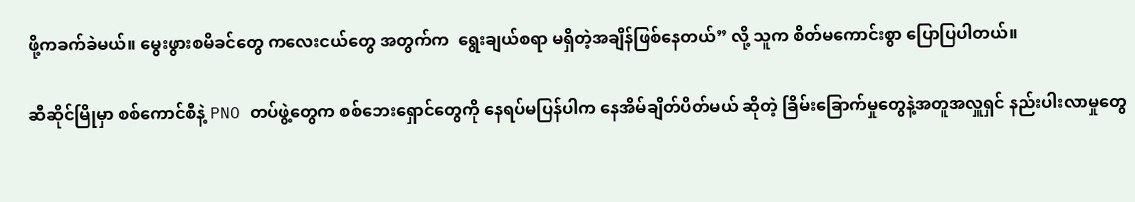ဖို့ကခက်ခဲမယ်။ မွေးဖွားစမိခင်တွေ ကလေးငယ်တွေ အတွက်က  ရွေးချယ်စရာ မရှိတဲ့အချိန်ဖြစ်နေတယ်” လို့ သူက စိတ်မကောင်းစွာ ပြောပြပါတယ်။

ဆီဆိုင်မြိုမှာ စစ်ကောင်စီနဲ့ PNO တပ်ဖွဲ့တွေက စစ်ဘေးရှောင်တွေကို နေရပ်မပြန်ပါက နေအိမ်ချိတ်ပိတ်မယ် ဆိုတဲ့ ခြိမ်းခြောက်မှုတွေနဲ့အတူအလှူရှင် နည်းပါးလာမှုတွေ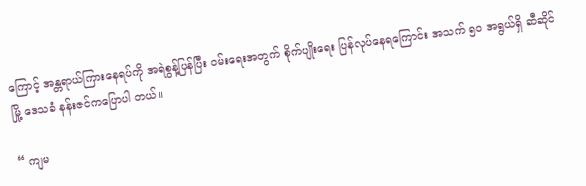ကြောင့် အန္တရာယ်ကြားနေရပ်ကို အရဲစွန့်ပြန်ပြီး ဝမ်းရေးအတွက် စိုက်ပျိုးရေး ပြန်လုပ်နေရကြောင်း အသက် ၅၀ အရွယ်ရှိ ဆီဆိုင်မြို့ ဒေသခံ နန်းဇင်ကပြောပါ တယ်။

“ ကျမ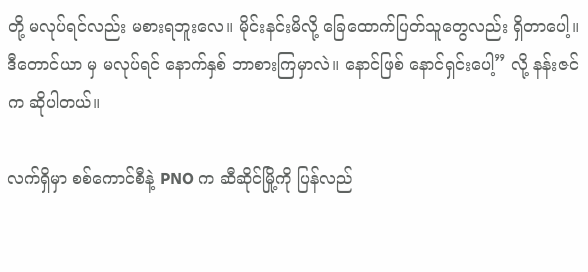တို့ မလုပ်ရင်လည်း မစားရဘူးလေ။ မိုင်းနင်းမိလို့ ခြေထောက်ပြတ်သူတွေလည်း ရှိတာပေါ့။ ဒီတောင်ယာ မှ မလုပ်ရင် နောက်နှစ် ဘာစားကြမှာလဲ။ နောင်ဖြစ် နောင်ရှင်းပေါ့” လို့ နန်းဇင် က ဆိုပါတယ်။

လက်ရှိမှာ စစ်ကောင်စီနဲ့ PNO က ဆီဆိုင်မြို့ကို ပြန်လည်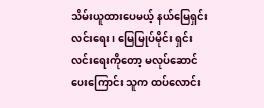သိမ်းယူထားပေမယ့် နယ်မြေရှင်းလင်းရေး၊ မြေမြုပ်မိုင်း ရှင်းလင်းရေးကိုတော့ မလုပ်ဆောင်ပေးကြောင်း သူက ထပ်လောင်း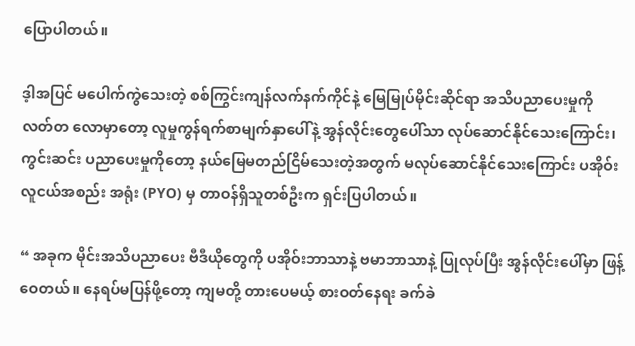ပြောပါတယ်။

ဒ့ါအပြင် မပေါက်ကွဲသေးတဲ့ စစ်ကြွင်းကျန်လက်နက်ကိုင်နဲ့ မြေမြုပ်မိုင်းဆိုင်ရာ အသိပညာပေးမှုကို လတ်တ လောမှာတော့ လူမှုကွန်ရက်စာမျက်နှာပေါ်နဲ့ အွန်လိုင်းတွေပေါ်သာ လုပ်ဆောင်နိုင်သေးကြောင်း၊ ကွင်းဆင်း ပညာပေးမှုကိုတော့ နယ်မြေမတည်ငြိမ်သေးတဲ့အတွက် မလုပ်ဆောင်နိုင်သေးကြောင်း ပအိုဝ်း လူငယ်အစည်း အရုံး (PYO) မှ တာဝန်ရှိသူတစ်ဦးက ရှင်းပြပါတယ်။

“ အခုက မိုင်းအသိပညာပေး ဗီဒီယိုတွေကို ပအိုဝ်းဘာသာနဲ့ ဗမာဘာသာနဲ့ ပြုလုပ်ပြီး အွန်လိုင်းပေါ်မှာ ဖြန့်ဝေတယ်။ နေရပ်မပြန်ဖို့တော့ ကျမတို့ တားပေမယ့် စားဝတ်နေရး ခက်ခဲ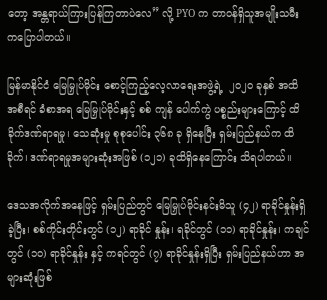တော့ အန္တရာယ်ကြားပြန်ကြတာပဲလေ” လို့ PYO က တာဝန်ရှိသူအမျိုးသမီး ကပြောပါတယ်။

မြန်မာနိုင်ငံ မြေမြှုပ်မိုင်း စောင့်ကြည့်လေ့လာရေးအဖွဲ့ရဲ့  ၂၀၂၀ ခုနှစ် အထိ အစီရင် ခံစာအရ မြေမြှုပ်မိုင်းနှင့် စစ် ကျန် ပေါက်ကွဲ ပစ္စည်းများကြောင့် ထိခိုက်ဒဏ်ရာရမှု၊ သေဆုံးမှု စုစုပေါင်း ၃၆၈ ခု ရှိနေပြီး ရှမ်းပြည်နယ်က ထိခိုက်၊ ဒဏ်ရာရမှုအများဆုံးအဖြစ် (၁၂၁) ခုထိရှိနေကြောင်း သိရပါတယ်။

ဒေသအလိုက်အနေဖြင့် ရှမ်းပြည်တွင် မြေမြှုပ်မိုင်းနင်းမိသူ (၄၂) ရာခိုင်နှုန်းရှိခဲ့ပြီး၊ စစ်ကိုင်းတိုင်းတွင် (၁၂) ရာခိုင် နှုန်း၊ ရခိုင်တွင် (၁၁) ရာခိုင်နှုန်း၊ ကချင်တွင် (၁၀) ရာခိုင်နှုန်း နှင့် ကရင်တွင် (၇) ရာခိုင်နှုန်းရှိပြီး ရှမ်းပြည်နယ်ဟာ အများဆုံးဖြစ်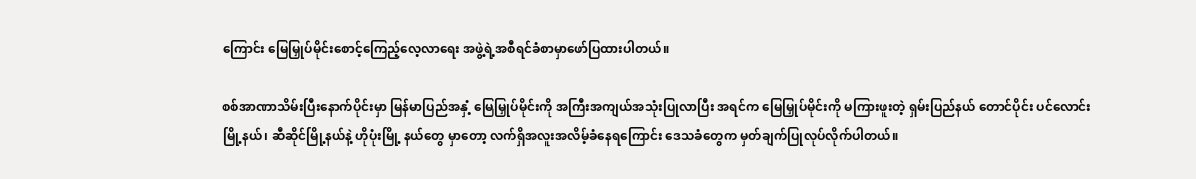ကြောင်း မြေမြှုပ်မိုင်းစောင့်ကြေည့်လေ့လာရေး အဖွဲ့ရဲ့အစီရင်ခံစာမှာဖော်ပြထားပါတယ်။

စစ်အာဏာသိမ်းပြီးနောက်ပိုင်းမှာ မြန်မာပြည်အနှံ့ မြေမြှုပ်မိုင်းကို အကြီးအကျယ်အသုံးပြုလာပြီး အရင်က မြေမြှုပ်မိုင်းကို မကြားဖူးတဲ့ ရှမ်းပြည်နယ် တောင်ပိုင်း ပင်လောင်းမြို့နယ်၊ ဆီဆိုင်မြို့နယ်နဲ့ ဟိုပုံးမြို့ နယ်တွေ မှာတော့ လက်ရှိအလူးအလိမ့်ခံနေရကြောင်း ဒေသခံတွေက မှတ်ချက်ပြုလုပ်လိုက်ပါတယ်။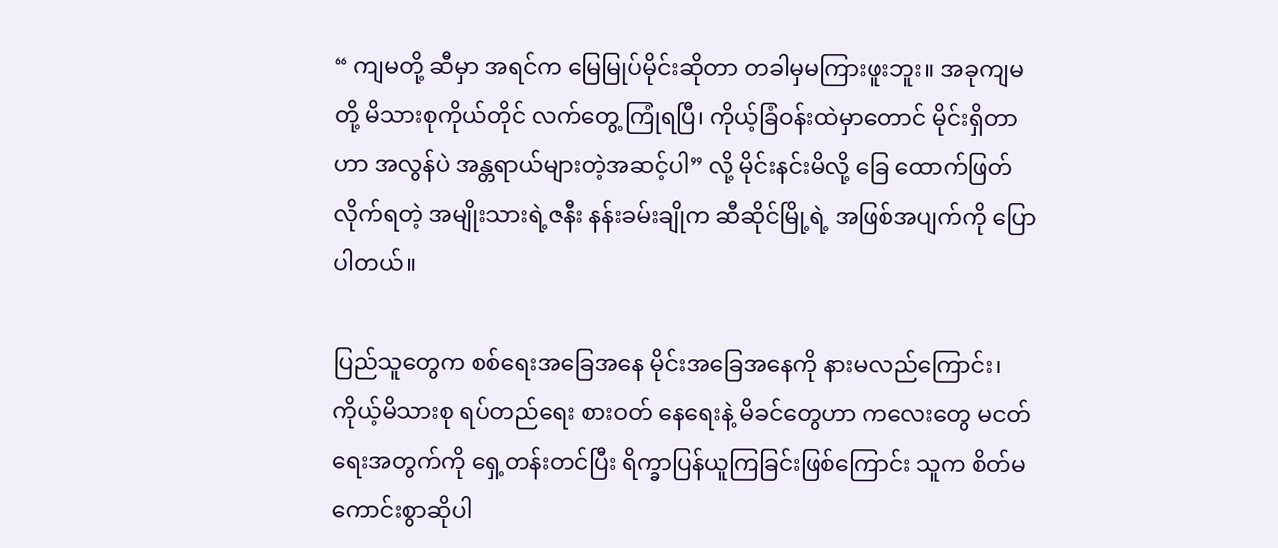“ ကျမတို့ ဆီမှာ အရင်က မြေမြုပ်မိုင်းဆိုတာ တခါမှမကြားဖူးဘူး။ အခုကျမတို့ မိသားစုကိုယ်တိုင် လက်တွေ့ ကြုံရပြီ၊ ကိုယ့်ခြံဝန်းထဲမှာတောင် မိုင်းရှိတာဟာ အလွန်ပဲ အန္တရာယ်များတဲ့အဆင့်ပါ” လို့ မိုင်းနင်းမိလို့ ခြေ ထောက်ဖြတ်လိုက်ရတဲ့ အမျိုးသားရဲ့ဇနီး နန်းခမ်းချိုက ဆီဆိုင်မြို့ရဲ့ အဖြစ်အပျက်ကို ပြောပါတယ်။

ပြည်သူတွေက စစ်ရေးအခြေအနေ မိုင်းအခြေအနေကို နားမလည်ကြောင်း၊ ကိုယ့်မိသားစု ရပ်တည်ရေး စားဝတ် နေရေးနဲ့ မိခင်တွေဟာ ကလေးတွေ မငတ်ရေးအတွက်ကို ရှေ့တန်းတင်ပြီး ရိက္ခာပြန်ယူကြခြင်းဖြစ်ကြောင်း သူက စိတ်မကောင်းစွာဆိုပါ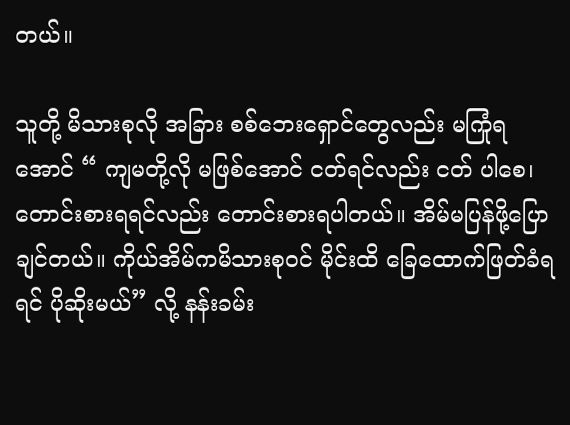တယ်။

သူတို့ မိသားစုလို အခြား စစ်ဘေးရှောင်တွေလည်း မကြုံရအောင် “ ကျမတို့လို မဖြစ်အောင် ငတ်ရင်လည်း ငတ် ပါစေ၊ တောင်းစားရရင်လည်း တောင်းစားရပါတယ်။ အိမ်မပြန်ဖို့ပြောချင်တယ်။ ကိုယ်အိမ်ကမိသားစုဝင် မိုင်းထိ ခြေထောက်ဖြတ်ခံရရင် ပိုဆိုးမယ်” လို့ နန်းခမ်း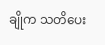ချိုက သတိပေး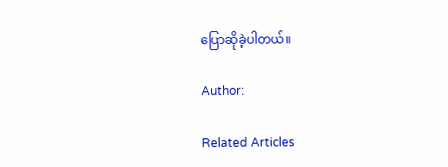ပြောဆိုခဲ့ပါတယ်။

Author:

Related Articles